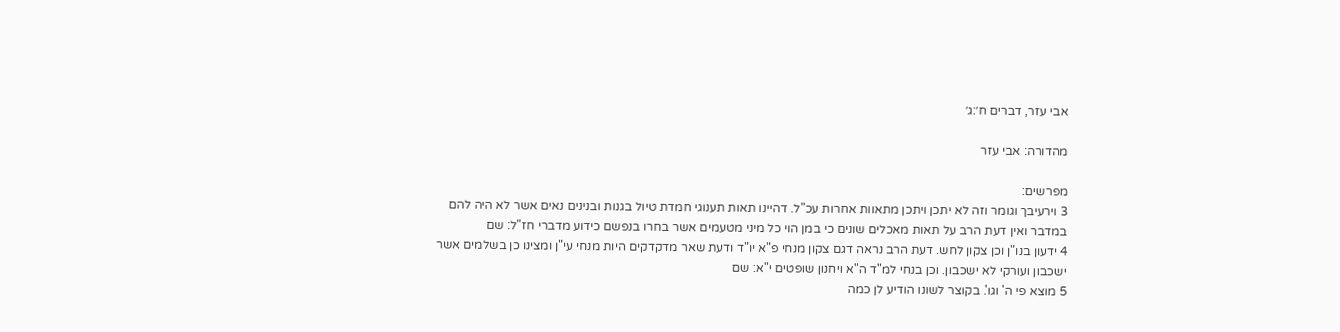אבי עזר, דברים ח׳:ג׳

מהדורה: אבי עזר

מפרשים:
3 וירעיבך וגומר וזה לא יתכן ויתכן מתאוות אחרות עכ"ל. דהיינו תאות תענוגי חמדת טיול בגנות ובנינים נאים אשר לא היה להם במדבר ואין דעת הרב על תאות מאכלים שונים כי במן הוי כל מיני מטעמים אשר בחרו בנפשם כידוע מדברי חז"ל: שם
4 ידעון בנו"ן וכן צקון לחש. דעת הרב נראה דגם צקון מנחי פ"א יו"ד ודעת שאר מדקדקים היות מנחי עי"ן ומצינו כן בשלמים אשר ישכבון ועורקי לא ישכבון. וכן בנחי למ"ד ה"א ויחנון שופטים י"א: שם
5 מוצא פי ה' וגו'. בקוצר לשונו הודיע לן כמה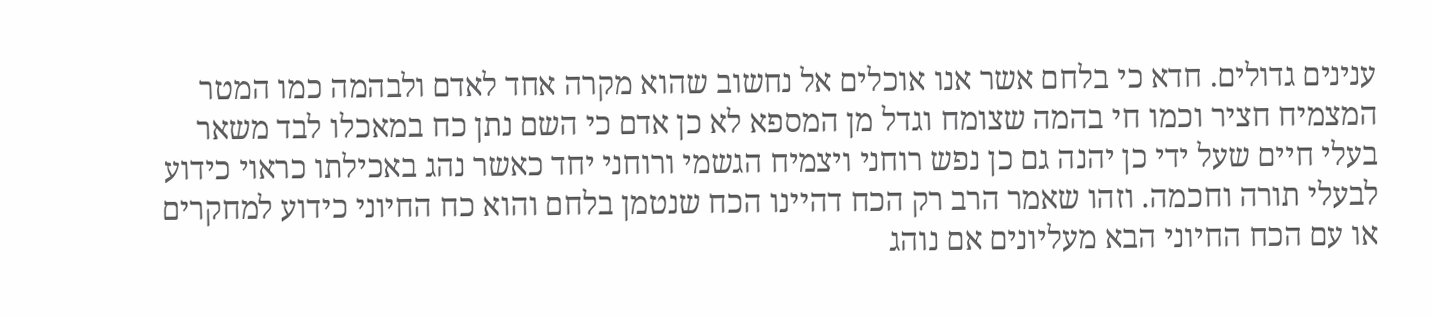ענינים גדולים. חדא כי בלחם אשר אנו אוכלים אל נחשוב שהוא מקרה אחד לאדם ולבהמה כמו המטר המצמיח חציר וכמו חי בהמה שצומח וגדל מן המספא לא כן אדם כי השם נתן כח במאכלו לבד משאר בעלי חיים שעל ידי כן יהנה גם כן נפש רוחני ויצמיח הגשמי ורוחני יחד כאשר נהג באכילתו כראוי כידוע לבעלי תורה וחכמה. וזהו שאמר הרב רק הכח דהיינו הכח שנטמן בלחם והוא כח החיוני כידוע למחקרים או עם הכח החיוני הבא מעליונים אם נוהג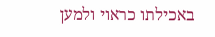באכילתו כראוי ולמען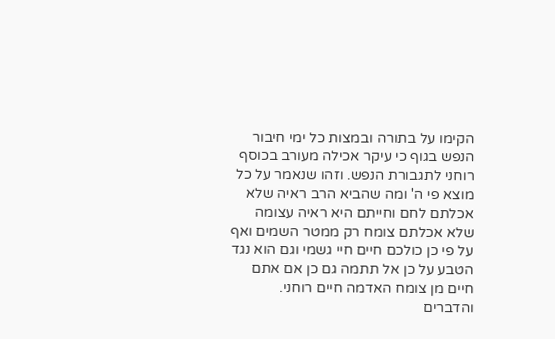הקימו על בתורה ובמצות כל ימי חיבור הנפש בגוף כי עיקר אכילה מעורב בכוסף רוחני לתגבורת הנפש. וזהו שנאמר על כל מוצא פי ה' ומה שהביא הרב ראיה שלא אכלתם לחם וחייתם היא ראיה עצומה שלא אכלתם צומח רק ממטר השמים ואף על פי כן כולכם חיים חיי גשמי וגם הוא נגד הטבע על כן אל תתמה גם כן אם אתם חיים מן צומח האדמה חיים רוחני. והדברים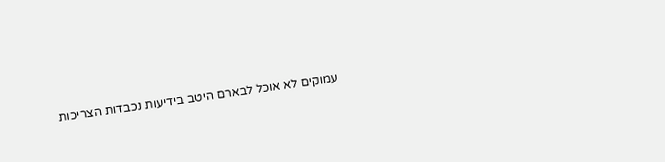עמוקים לא אוכל לבארם היטב בידיעות נכבדות הצריכות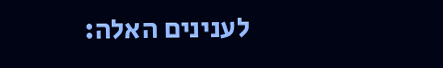לענינים האלה: